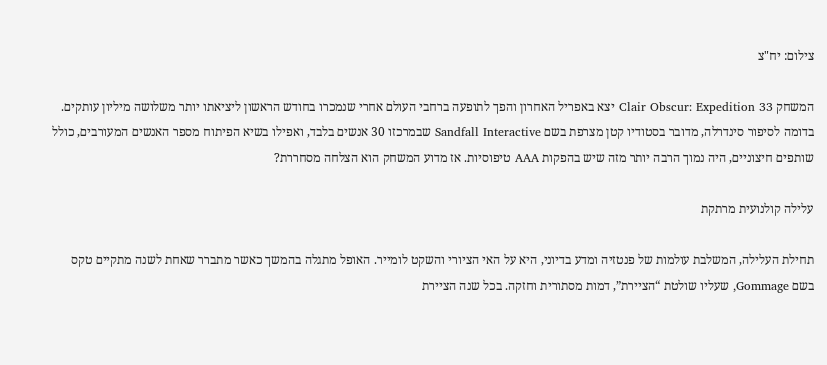צילום: יח"צ

המשחק Clair Obscur: Expedition 33 יצא באפריל האחרון והפך לתופעה ברחבי העולם אחרי שנמכרו בחודש הראשון ליציאתו יותר משלושה מיליון עותקים. בדומה לסיפור סינדרלה, מדובר בסטודיו קטן מצרפת בשם Sandfall Interactive שבמרכזו 30 אנשים בלבד, ואפילו בשיא הפיתוח מספר האנשים המעורבים, כולל שותפים חיצוניים, היה נמוך הרבה יותר מזה שיש בהפקות AAA טיפוסיות. אז מדוע המשחק הוא הצלחה מסחררת?

עלילה קולנועית מרתקת

תחילת העלילה, המשלבת עולמות של פנטזיה ומדע בדיוני, היא על האי הציורי והשקט לומייר. האופל מתגלה בהמשך כאשר מתברר שאחת לשנה מתקיים טקס בשם Gommage, שעליו שולטת “הציירת”, דמות מסתורית וחזקה. בכל שנה הציירת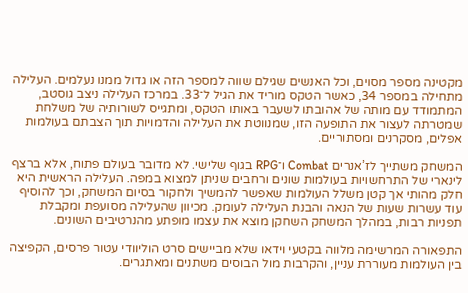מקטינה מספר מסוים, וכל האנשים שגילם שווה למספר הזה או גדול ממנו נעלמים. העלילה מתחילה במספר 34, כאשר הטקס מוריד את הגיל ל־33. במרכז העלילה ניצב גוסטב, המתמודד עם מותה של אהובתו לשעבר באותו הטקס, ומתגייס לשורותיה של משלחת שמטרתה לעצור את התופעה הזו, שמנווטת את העלילה והדמויות תוך הצבתם בעולמות אפלים, מסקרנים ומסתוריים.

המשחק משתייך לז’אנרים Combat ו־RPG בגוף שלישי. לא מדובר בעולם פתוח, אלא ברצף לינארי של התרחשויות בעולמות שונים ורחבים שניתן למצוא במפה. העלילה הראשית היא חלק מהותי אך קטן משלל העולמות שאפשר להמשיך ולחקור בסיום המשחק, וכך להוסיף עוד עשרות שעות של הנאה והבנת העלילה לעומק. מכיוון שהעלילה מסועפת ומקבלת תפניות רבות, במהלך המשחק השחקן מוצא את עצמו מופתע מהנרטיבים השונים.

התפאורה המרשימה מלווה בקטעי וידאו שלא מביישים סרט הוליוודי עטור פרסים, הקפיצה בין העולמות מעוררת עניין, והקרבות מול הבוסים משתנים ומאתגרים.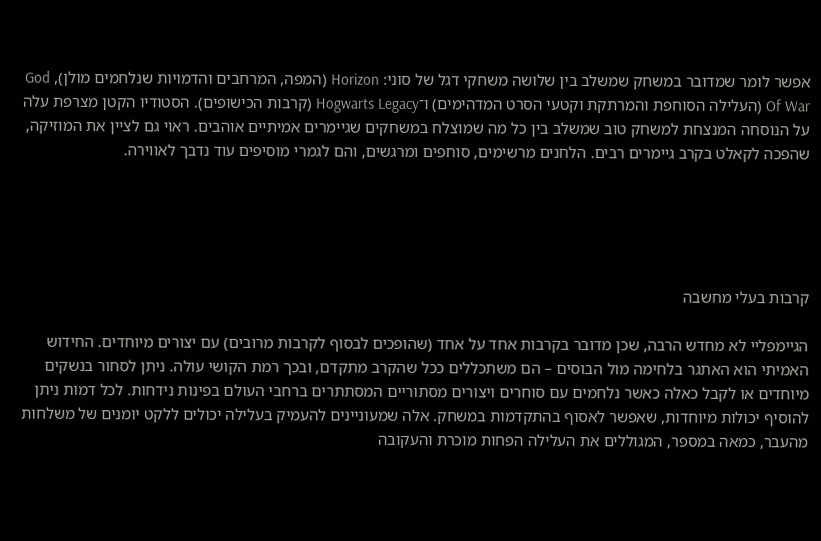אפשר לומר שמדובר במשחק שמשלב בין שלושה משחקי דגל של סוני: Horizon (המפה, המרחבים והדמויות שנלחמים מולן), God Of War (העלילה הסוחפת והמרתקת וקטעי הסרט המדהימים) ו־Hogwarts Legacy (קרבות הכישופים). הסטודיו הקטן מצרפת עלה על הנוסחה המנצחת למשחק טוב שמשלב בין כל מה שמוצלח במשחקים שגיימרים אמיתיים אוהבים. ראוי גם לציין את המוזיקה, שהפכה לקאלט בקרב גיימרים רבים. הלחנים מרשימים, סוחפים ומרגשים, והם לגמרי מוסיפים עוד נדבך לאווירה.





קרבות בעלי מחשבה

הגיימפליי לא מחדש הרבה, שכן מדובר בקרבות אחד על אחד (שהופכים לבסוף לקרבות מרובים) עם יצורים מיוחדים. החידוש האמיתי הוא האתגר בלחימה מול הבוסים – הם משתכללים ככל שהקרב מתקדם, ובכך רמת הקושי עולה. ניתן לסחור בנשקים מיוחדים או לקבל כאלה כאשר נלחמים עם סוחרים ויצורים מסתוריים המסתתרים ברחבי העולם בפינות נידחות. לכל דמות ניתן להוסיף יכולות מיוחדות, שאפשר לאסוף בהתקדמות במשחק. אלה שמעוניינים להעמיק בעלילה יכולים ללקט יומנים של משלחות מהעבר, כמאה במספר, המגוללים את העלילה הפחות מוכרת והעקובה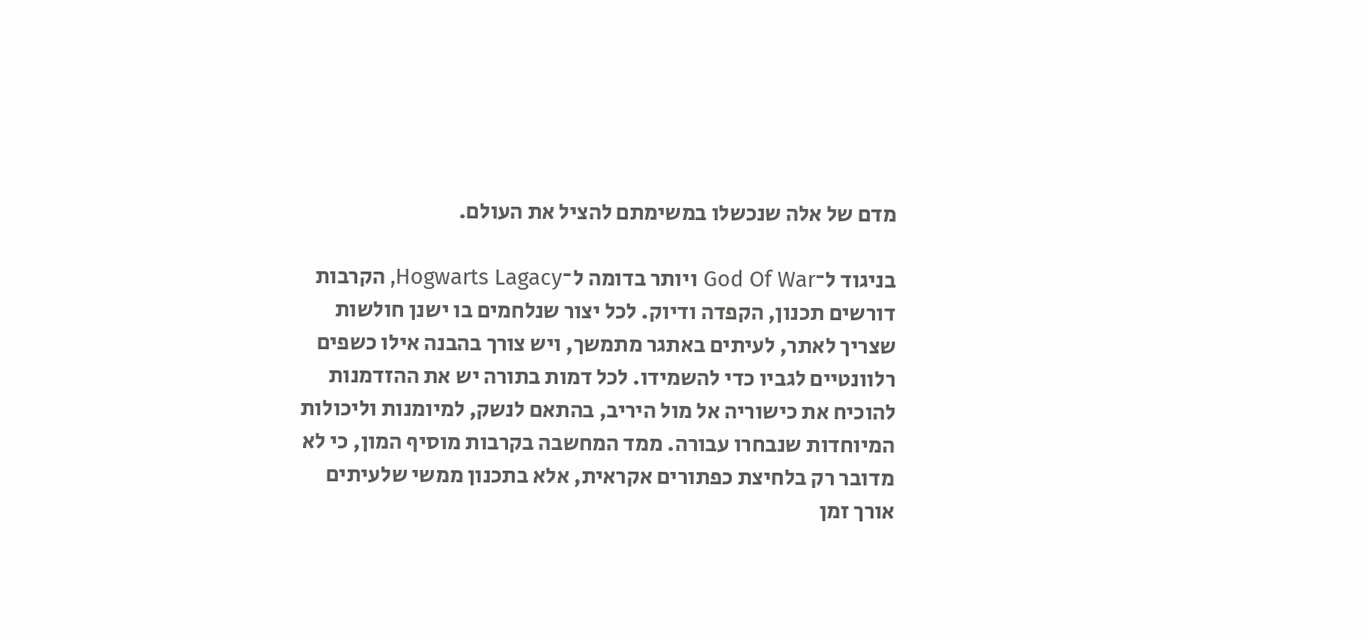מדם של אלה שנכשלו במשימתם להציל את העולם.

בניגוד ל־God Of War ויותר בדומה ל־Hogwarts Lagacy, הקרבות דורשים תכנון, הקפדה ודיוק. לכל יצור שנלחמים בו ישנן חולשות שצריך לאתר, לעיתים באתגר מתמשך, ויש צורך בהבנה אילו כשפים רלוונטיים לגביו כדי להשמידו. לכל דמות בתורה יש את ההזדמנות להוכיח את כישוריה אל מול היריב, בהתאם לנשק, למיומנות וליכולות המיוחדות שנבחרו עבורה. ממד המחשבה בקרבות מוסיף המון, כי לא מדובר רק בלחיצת כפתורים אקראית, אלא בתכנון ממשי שלעיתים אורך זמן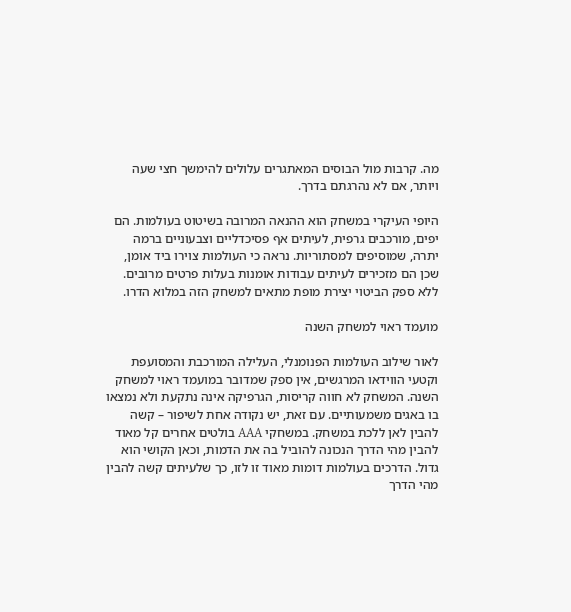מה. קרבות מול הבוסים המאתגרים עלולים להימשך חצי שעה ויותר, אם לא נהרגתם בדרך.

היופי העיקרי במשחק הוא ההנאה המרובה בשיטוט בעולמות. הם יפים, מורכבים גרפית, לעיתים אף פסיכדליים וצבעוניים ברמה יתרה, שמוסיפים למסתוריות. נראה כי העולמות צוירו ביד אומן, שכן הם מזכירים לעיתים עבודות אומנות בעלות פרטים מרובים. ללא ספק הביטוי יצירת מופת מתאים למשחק הזה במלוא הדרו.

מועמד ראוי למשחק השנה

לאור שילוב העולמות הפנומנלי, העלילה המורכבת והמסועפת וקטעי הווידאו המרגשים, אין ספק שמדובר במועמד ראוי למשחק השנה. המשחק לא חווה קריסות, הגרפיקה אינה נתקעת ולא נמצאו בו באגים משמעותיים. עם זאת, יש נקודה אחת לשיפור – קשה להבין לאן ללכת במשחק. במשחקי AAA בולטים אחרים קל מאוד להבין מהי הדרך הנכונה להוביל בה את הדמות, וכאן הקושי הוא גדול. הדרכים בעולמות דומות מאוד זו לזו, כך שלעיתים קשה להבין מהי הדרך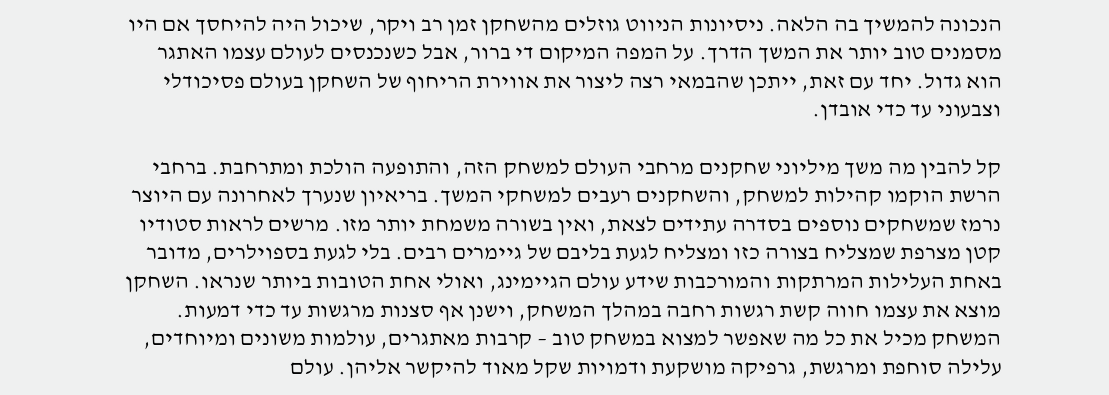הנכונה להמשיך בה הלאה. ניסיונות הניווט גוזלים מהשחקן זמן רב ויקר, שיכול היה להיחסך אם היו מסמנים טוב יותר את המשך הדרך. על המפה המיקום די ברור, אבל כשנכנסים לעולם עצמו האתגר הוא גדול. יחד עם זאת, ייתכן שהבמאי רצה ליצור את אווירת הריחוף של השחקן בעולם פסיכודלי וצבעוני עד כדי אובדן.

קל להבין מה משך מיליוני שחקנים מרחבי העולם למשחק הזה, והתופעה הולכת ומתרחבת. ברחבי הרשת הוקמו קהילות למשחק, והשחקנים רעבים למשחקי המשך. בריאיון שנערך לאחרונה עם היוצר נרמז שמשחקים נוספים בסדרה עתידים לצאת, ואין בשורה משמחת יותר מזו. מרשים לראות סטודיו קטן מצרפת שמצליח בצורה כזו ומצליח לגעת בליבם של גיימרים רבים. בלי לגעת בספוילרים, מדובר באחת העלילות המרתקות והמורכבות שידע עולם הגיימינג, ואולי אחת הטובות ביותר שנראו. השחקן מוצא את עצמו חווה קשת רגשות רחבה במהלך המשחק, וישנן אף סצנות מרגשות עד כדי דמעות. המשחק מכיל את כל מה שאפשר למצוא במשחק טוב – קרבות מאתגרים, עולמות משונים ומיוחדים, עלילה סוחפת ומרגשת, גרפיקה מושקעת ודמויות שקל מאוד להיקשר אליהן. עולם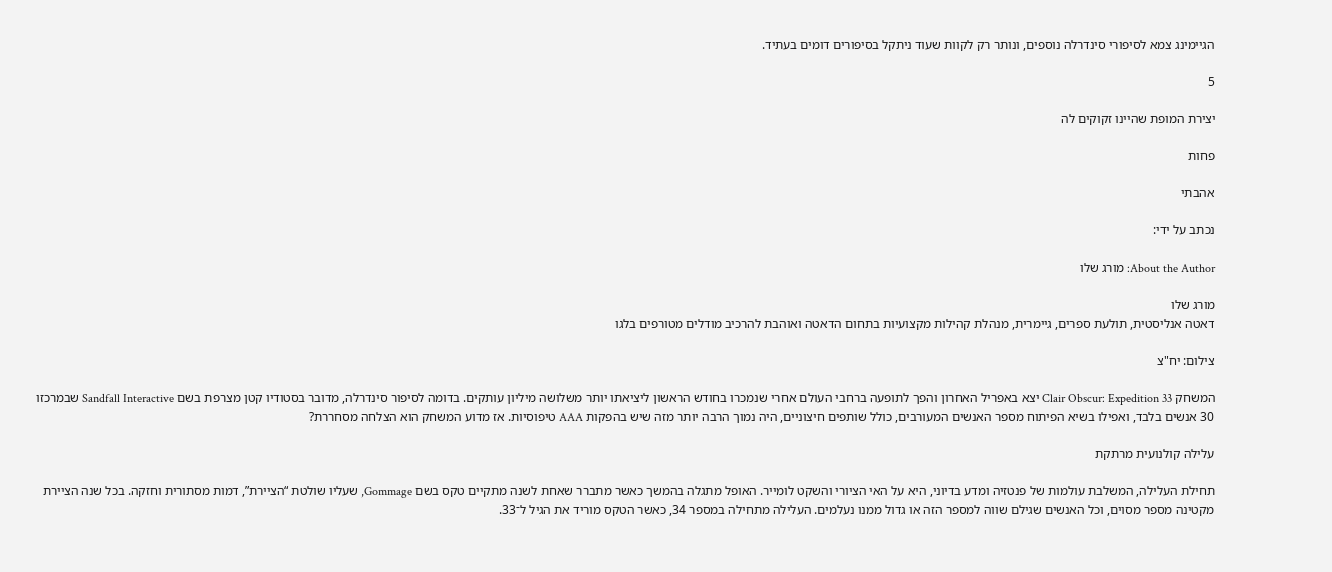הגיימינג צמא לסיפורי סינדרלה נוספים, ונותר רק לקוות שעוד ניתקל בסיפורים דומים בעתיד.

5

יצירת המופת שהיינו זקוקים לה

פחות

אהבתי

נכתב על ידי:

About the Author: מורג שלו

מורג שלו
דאטה אנליסטית, תולעת ספרים, גיימרית, מנהלת קהילות מקצועיות בתחום הדאטה ואוהבת להרכיב מודלים מטורפים בלגו

צילום: יח"צ

המשחק Clair Obscur: Expedition 33 יצא באפריל האחרון והפך לתופעה ברחבי העולם אחרי שנמכרו בחודש הראשון ליציאתו יותר משלושה מיליון עותקים. בדומה לסיפור סינדרלה, מדובר בסטודיו קטן מצרפת בשם Sandfall Interactive שבמרכזו 30 אנשים בלבד, ואפילו בשיא הפיתוח מספר האנשים המעורבים, כולל שותפים חיצוניים, היה נמוך הרבה יותר מזה שיש בהפקות AAA טיפוסיות. אז מדוע המשחק הוא הצלחה מסחררת?

עלילה קולנועית מרתקת

תחילת העלילה, המשלבת עולמות של פנטזיה ומדע בדיוני, היא על האי הציורי והשקט לומייר. האופל מתגלה בהמשך כאשר מתברר שאחת לשנה מתקיים טקס בשם Gommage, שעליו שולטת “הציירת”, דמות מסתורית וחזקה. בכל שנה הציירת מקטינה מספר מסוים, וכל האנשים שגילם שווה למספר הזה או גדול ממנו נעלמים. העלילה מתחילה במספר 34, כאשר הטקס מוריד את הגיל ל־33.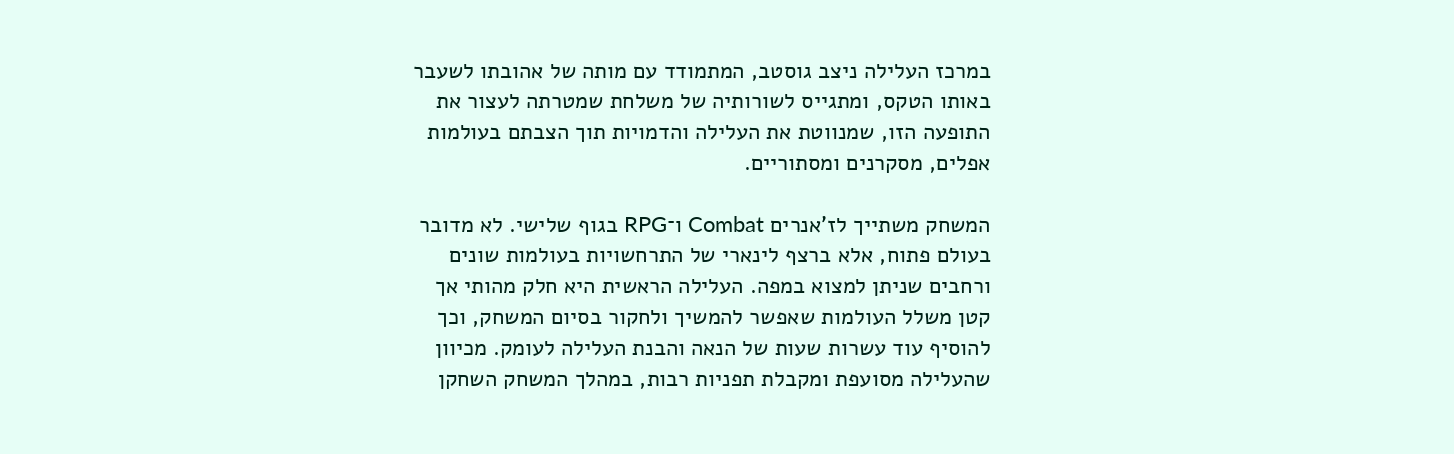במרכז העלילה ניצב גוסטב, המתמודד עם מותה של אהובתו לשעבר באותו הטקס, ומתגייס לשורותיה של משלחת שמטרתה לעצור את התופעה הזו, שמנווטת את העלילה והדמויות תוך הצבתם בעולמות אפלים, מסקרנים ומסתוריים.

המשחק משתייך לז’אנרים Combat ו־RPG בגוף שלישי. לא מדובר בעולם פתוח, אלא ברצף לינארי של התרחשויות בעולמות שונים ורחבים שניתן למצוא במפה. העלילה הראשית היא חלק מהותי אך קטן משלל העולמות שאפשר להמשיך ולחקור בסיום המשחק, וכך להוסיף עוד עשרות שעות של הנאה והבנת העלילה לעומק. מכיוון שהעלילה מסועפת ומקבלת תפניות רבות, במהלך המשחק השחקן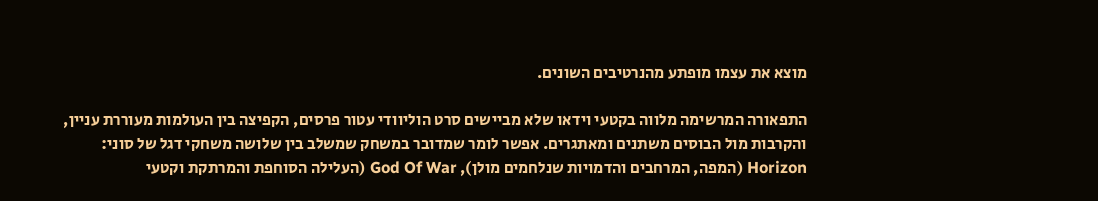מוצא את עצמו מופתע מהנרטיבים השונים.

התפאורה המרשימה מלווה בקטעי וידאו שלא מביישים סרט הוליוודי עטור פרסים, הקפיצה בין העולמות מעוררת עניין, והקרבות מול הבוסים משתנים ומאתגרים. אפשר לומר שמדובר במשחק שמשלב בין שלושה משחקי דגל של סוני: Horizon (המפה, המרחבים והדמויות שנלחמים מולן), God Of War (העלילה הסוחפת והמרתקת וקטעי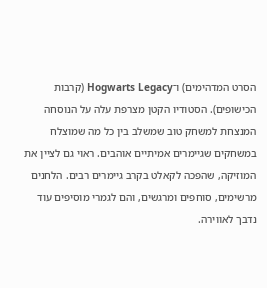הסרט המדהימים) ו־Hogwarts Legacy (קרבות הכישופים). הסטודיו הקטן מצרפת עלה על הנוסחה המנצחת למשחק טוב שמשלב בין כל מה שמוצלח במשחקים שגיימרים אמיתיים אוהבים. ראוי גם לציין את המוזיקה, שהפכה לקאלט בקרב גיימרים רבים. הלחנים מרשימים, סוחפים ומרגשים, והם לגמרי מוסיפים עוד נדבך לאווירה.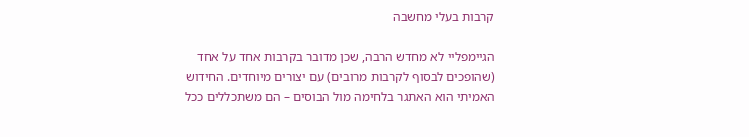קרבות בעלי מחשבה

הגיימפליי לא מחדש הרבה, שכן מדובר בקרבות אחד על אחד (שהופכים לבסוף לקרבות מרובים) עם יצורים מיוחדים. החידוש האמיתי הוא האתגר בלחימה מול הבוסים – הם משתכללים ככל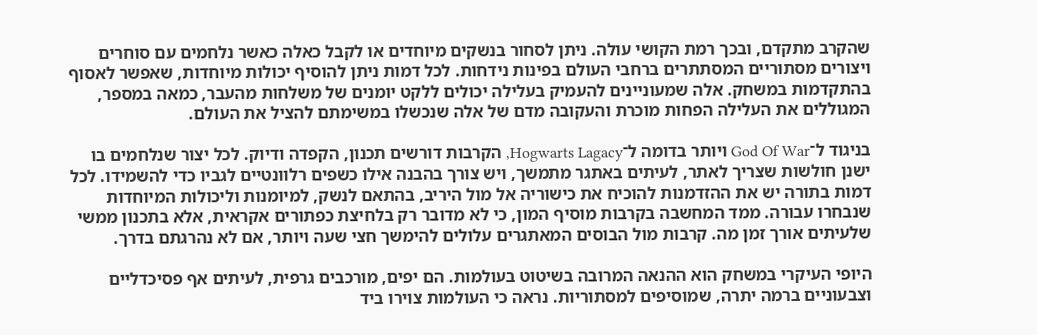שהקרב מתקדם, ובכך רמת הקושי עולה. ניתן לסחור בנשקים מיוחדים או לקבל כאלה כאשר נלחמים עם סוחרים ויצורים מסתוריים המסתתרים ברחבי העולם בפינות נידחות. לכל דמות ניתן להוסיף יכולות מיוחדות, שאפשר לאסוף בהתקדמות במשחק. אלה שמעוניינים להעמיק בעלילה יכולים ללקט יומנים של משלחות מהעבר, כמאה במספר, המגוללים את העלילה הפחות מוכרת והעקובה מדם של אלה שנכשלו במשימתם להציל את העולם.

בניגוד ל־God Of War ויותר בדומה ל־Hogwarts Lagacy, הקרבות דורשים תכנון, הקפדה ודיוק. לכל יצור שנלחמים בו ישנן חולשות שצריך לאתר, לעיתים באתגר מתמשך, ויש צורך בהבנה אילו כשפים רלוונטיים לגביו כדי להשמידו. לכל דמות בתורה יש את ההזדמנות להוכיח את כישוריה אל מול היריב, בהתאם לנשק, למיומנות וליכולות המיוחדות שנבחרו עבורה. ממד המחשבה בקרבות מוסיף המון, כי לא מדובר רק בלחיצת כפתורים אקראית, אלא בתכנון ממשי שלעיתים אורך זמן מה. קרבות מול הבוסים המאתגרים עלולים להימשך חצי שעה ויותר, אם לא נהרגתם בדרך.

היופי העיקרי במשחק הוא ההנאה המרובה בשיטוט בעולמות. הם יפים, מורכבים גרפית, לעיתים אף פסיכדליים וצבעוניים ברמה יתרה, שמוסיפים למסתוריות. נראה כי העולמות צוירו ביד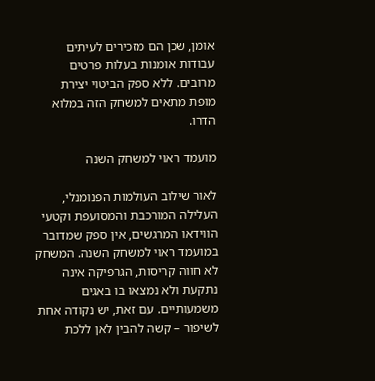אומן, שכן הם מזכירים לעיתים עבודות אומנות בעלות פרטים מרובים. ללא ספק הביטוי יצירת מופת מתאים למשחק הזה במלוא הדרו.

מועמד ראוי למשחק השנה

לאור שילוב העולמות הפנומנלי, העלילה המורכבת והמסועפת וקטעי הווידאו המרגשים, אין ספק שמדובר במועמד ראוי למשחק השנה. המשחק לא חווה קריסות, הגרפיקה אינה נתקעת ולא נמצאו בו באגים משמעותיים. עם זאת, יש נקודה אחת לשיפור – קשה להבין לאן ללכת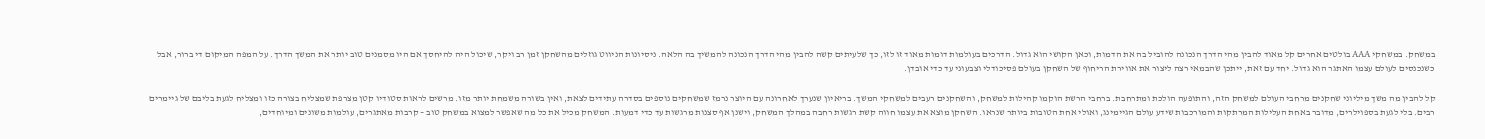במשחק. במשחקי AAA בולטים אחרים קל מאוד להבין מהי הדרך הנכונה להוביל בה את הדמות, וכאן הקושי הוא גדול. הדרכים בעולמות דומות מאוד זו לזו, כך שלעיתים קשה להבין מהי הדרך הנכונה להמשיך בה הלאה. ניסיונות הניווט גוזלים מהשחקן זמן רב ויקר, שיכול היה להיחסך אם היו מסמנים טוב יותר את המשך הדרך. על המפה המיקום די ברור, אבל כשנכנסים לעולם עצמו האתגר הוא גדול. יחד עם זאת, ייתכן שהבמאי רצה ליצור את אווירת הריחוף של השחקן בעולם פסיכודלי וצבעוני עד כדי אובדן.

קל להבין מה משך מיליוני שחקנים מרחבי העולם למשחק הזה, והתופעה הולכת ומתרחבת. ברחבי הרשת הוקמו קהילות למשחק, והשחקנים רעבים למשחקי המשך. בריאיון שנערך לאחרונה עם היוצר נרמז שמשחקים נוספים בסדרה עתידים לצאת, ואין בשורה משמחת יותר מזו. מרשים לראות סטודיו קטן מצרפת שמצליח בצורה כזו ומצליח לגעת בליבם של גיימרים רבים. בלי לגעת בספוילרים, מדובר באחת העלילות המרתקות והמורכבות שידע עולם הגיימינג, ואולי אחת הטובות ביותר שנראו. השחקן מוצא את עצמו חווה קשת רגשות רחבה במהלך המשחק, וישנן אף סצנות מרגשות עד כדי דמעות. המשחק מכיל את כל מה שאפשר למצוא במשחק טוב – קרבות מאתגרים, עולמות משונים ומיוחדים,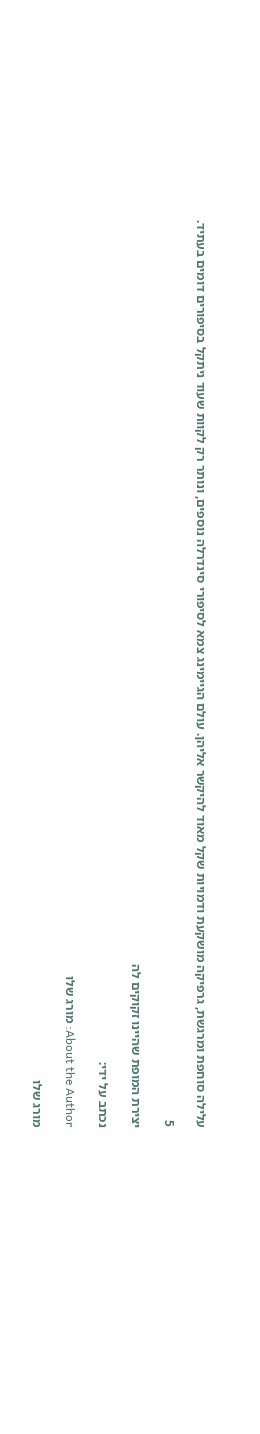עלילה סוחפת ומרגשת, גרפיקה מושקעת ודמויות שקל מאוד להיקשר אליהן. עולם הגיימינג צמא לסיפורי סינדרלה נוספים, ונותר רק לקוות שעוד ניתקל בסיפורים דומים בעתיד.

5

יצירת המופת שהיינו זקוקים לה

נכתב על ידי:

About the Author: מורג שלו

מורג שלו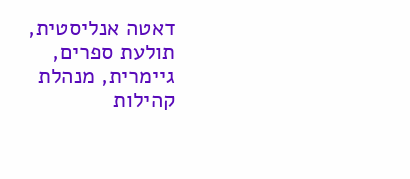דאטה אנליסטית, תולעת ספרים, גיימרית, מנהלת קהילות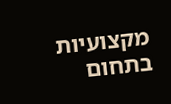מקצועיות בתחום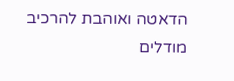הדאטה ואוהבת להרכיב מודלים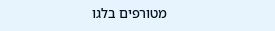מטורפים בלגו